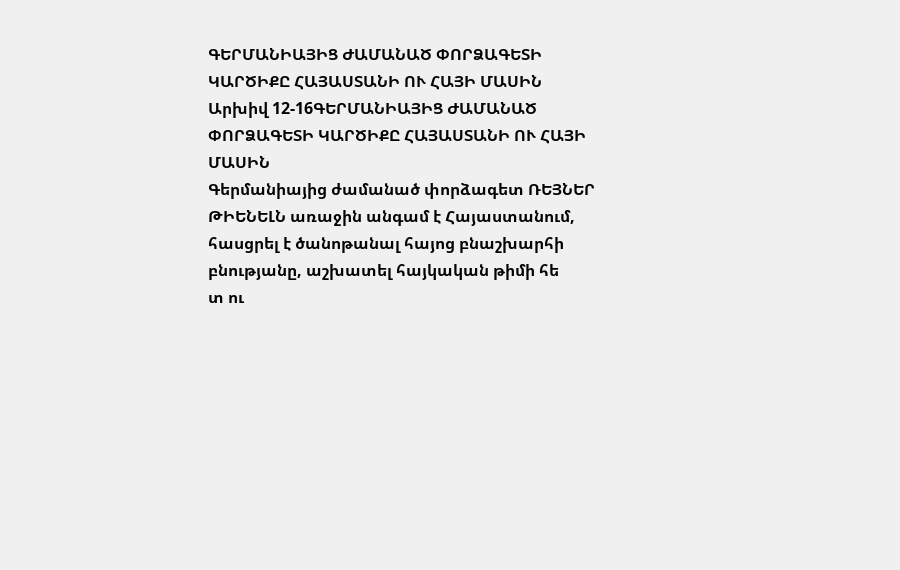ԳԵՐՄԱՆԻԱՅԻՑ ԺԱՄԱՆԱԾ ՓՈՐՁԱԳԵՏԻ ԿԱՐԾԻՔԸ ՀԱՅԱՍՏԱՆԻ ՈՒ ՀԱՅԻ ՄԱՍԻՆ
Արխիվ 12-16ԳԵՐՄԱՆԻԱՅԻՑ ԺԱՄԱՆԱԾ ՓՈՐՁԱԳԵՏԻ ԿԱՐԾԻՔԸ ՀԱՅԱՍՏԱՆԻ ՈՒ ՀԱՅԻ ՄԱՍԻՆ
Գերմանիայից ժամանած փորձագետ ՌԵՅՆԵՐ ԹԻԵՆԵԼՆ առաջին անգամ է Հայաստանում, հասցրել է ծանոթանալ հայոց բնաշխարհի բնությանը, աշխատել հայկական թիմի հե
տ ու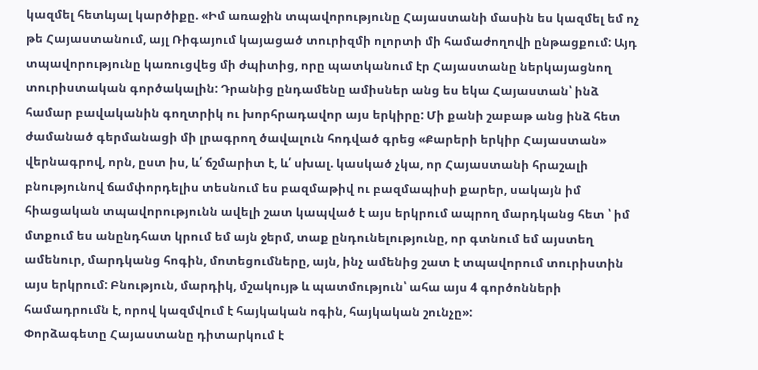կազմել հետևյալ կարծիքը. «Իմ առաջին տպավորությունը Հայաստանի մասին ես կազմել եմ ոչ թե Հայաստանում, այլ Ռիգայում կայացած տուրիզմի ոլորտի մի համաժողովի ընթացքում: Այդ տպավորությունը կառուցվեց մի ժպիտից, որը պատկանում էր Հայաստանը ներկայացնող տուրիստական գործակալին: Դրանից ընդամենը ամիսներ անց ես եկա Հայաստան՝ ինձ համար բավականին գողտրիկ ու խորհրադավոր այս երկիրը: Մի քանի շաբաթ անց ինձ հետ ժամանած գերմանացի մի լրագրող ծավալուն հոդված գրեց «Քարերի երկիր Հայաստան» վերնագրով, որն, ըստ իս, և՛ ճշմարիտ է, և՛ սխալ. կասկած չկա, որ Հայաստանի հրաշալի բնությունով ճամփորդելիս տեսնում ես բազմաթիվ ու բազմապիսի քարեր, սակայն իմ հիացական տպավորությունն ավելի շատ կապված է այս երկրում ապրող մարդկանց հետ ՝ իմ մտքում ես անընդհատ կրում եմ այն ջերմ, տաք ընդունելությունը, որ գտնում եմ այստեղ ամենուր, մարդկանց հոգին, մոտեցումները, այն, ինչ ամենից շատ է տպավորում տուրիստին այս երկրում: Բնություն, մարդիկ, մշակույթ և պատմություն՝ ահա այս 4 գործոնների համադրումն է, որով կազմվում է հայկական ոգին, հայկական շունչը»:
Փորձագետը Հայաստանը դիտարկում է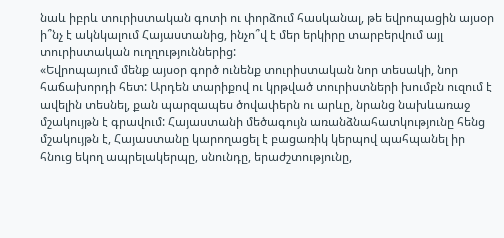նաև իբրև տուրիստական գոտի ու փորձում հասկանալ, թե եվրոպացին այսօր ի՞նչ է ակնկալում Հայաստանից, ինչո՞վ է մեր երկիրը տարբերվում այլ տուրիստական ուղղություններից:
«Եվրոպայում մենք այսօր գործ ունենք տուրիստական նոր տեսակի, նոր հաճախորդի հետ: Արդեն տարիքով ու կրթված տուրիստների խումբն ուզում է ավելին տեսնել, քան պարզապես ծովափերն ու արևը, նրանց նախևառաջ մշակույթն է գրավում: Հայաստանի մեծագույն առանձնահատկությունը հենց մշակույթն է, Հայաստանը կարողացել է բացառիկ կերպով պահպանել իր հնուց եկող ապրելակերպը, սնունդը, երաժշտությունը,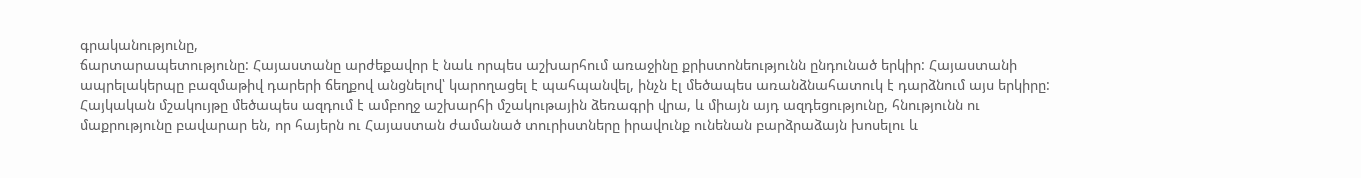գրականությունը,
ճարտարապետությունը: Հայաստանը արժեքավոր է նաև որպես աշխարհում առաջինը քրիստոնեությունն ընդունած երկիր: Հայաստանի ապրելակերպը բազմաթիվ դարերի ճեղքով անցնելով՝ կարողացել է պահպանվել, ինչն էլ մեծապես առանձնահատուկ է դարձնում այս երկիրը: Հայկական մշակույթը մեծապես ազդում է ամբողջ աշխարհի մշակութային ձեռագրի վրա, և միայն այդ ազդեցությունը, հնությունն ու մաքրությունը բավարար են, որ հայերն ու Հայաստան ժամանած տուրիստները իրավունք ունենան բարձրաձայն խոսելու և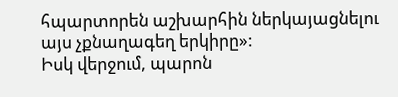հպարտորեն աշխարհին ներկայացնելու այս չքնաղագեղ երկիրը»:
Իսկ վերջում, պարոն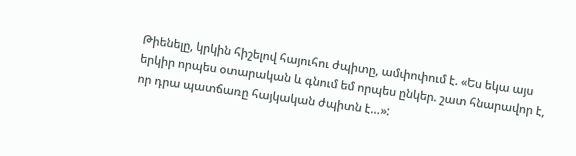Թիենելը, կրկին հիշելով հայուհու ժպիտը, ամփոփում է. «Ես եկա այս երկիր որպես օտարական և գնում եմ որպես ընկեր. շատ հնարավոր է, որ դրա պատճառը հայկական ժպիտն է…»: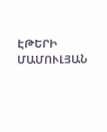ԷԹԵՐԻ ՄԱՄՈՒԼՅԱՆ